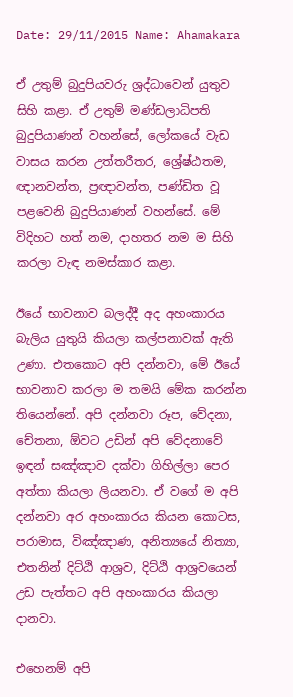Date: 29/11/2015 Name: Ahamakara

ඒ උතුම් බුදුපියවරු ශ්‍රද්ධාවෙන් යුතුව සිහි කළා. ඒ උතුම් මණ්ඩලාධිපති බුදුපියාණන් වහන්සේ, ලෝකයේ වැඩ වාසය කරන උත්තරීතර, ශ්‍රේෂ්ඨතම, ඥානවන්ත, ප්‍රඥාවන්ත, පණ්ඩිත වූ පළවෙනි බුදුපියාණන් වහන්සේ. මේ විදිහට හත් නම, දාහතර නම ම සිහි කරලා වැඳ නමස්කාර කළා.

ඊයේ භාවනාව බලද්දී අද අහංකාරය බැලිය යුතුයි කියලා කල්පනාවක් ඇති උණා. එතකොට අපි දන්නවා, මේ ඊයේ භාවනාව කරලා ම තමයි මේක කරන්න තියෙන්නේ. අපි දන්නවා රූප, වේදනා, චේතනා, ඕවට උඩින් අපි වේදනාවේ ඉඳන් සඤ්ඤාව දක්වා ගිහිල්ලා පෙර අත්තා කියලා ලියනවා. ඒ වගේ ම අපි දන්නවා අර අහංකාරය කියන කොටස, පරාමාස, විඤ්ඤාණ, අනිත්‍යයේ නිත්‍යා, එතනින් දිට්ඨි ආශ්‍රව, දිට්ඨි ආශ්‍රවයෙන් උඩ පැත්තට අපි අහංකාරය කියලා දානවා.

එහෙනම් අපි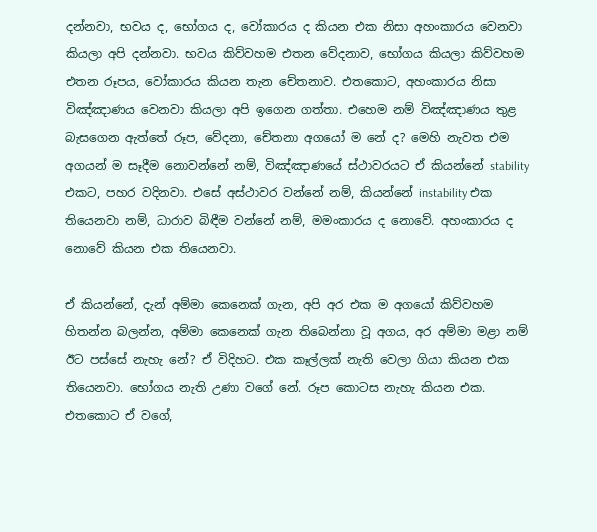දන්නවා, භවය ද, භෝගය ද, වෝකාරය ද කියන එක නිසා අහංකාරය වෙනවා කියලා අපි දන්නවා. භවය කිව්වහම එතන වේදනාව, භෝගය කියලා කිව්වහම එතන රූපය, වෝකාරය කියන තැන චේතනාව. එතකොට, අහංකාරය නිසා විඤ්ඤාණය වෙනවා කියලා අපි ඉගෙන ගත්තා. එහෙම නම් විඤ්ඤාණය තුළ බැසගෙන ඇත්තේ රූප, වේදනා, චේතනා අගයෝ ම නේ ද? මෙහි නැවත එම අගයන් ම සෑදීම නොවන්නේ නම්, විඤ්ඤාණයේ ස්ථාවරයට ඒ කියන්නේ stability එකට, පහර වදිනවා. එසේ අස්ථාවර වන්නේ නම්, කියන්නේ instability එක තියෙනවා නම්, ධාරාව බිඳීම වන්නේ නම්, මමංකාරය ද නොවේ. අහංකාරය ද නොවේ කියන එක තියෙනවා.

ඒ කියන්නේ, දැන් අම්මා කෙනෙක් ගැන, අපි අර එක ම අගයෝ කිව්වහම හිතන්න බලන්න, අම්මා කෙනෙක් ගැන තිබෙන්නා වූ අගය, අර අම්මා මළා නම් ඊට පස්සේ නැහැ නේ? ඒ විදිහට. එක කෑල්ලක් නැති වෙලා ගියා කියන එක තියෙනවා. භෝගය නැති උණා වගේ නේ. රූප කොටස නැහැ කියන එක. එතකොට ඒ වගේ,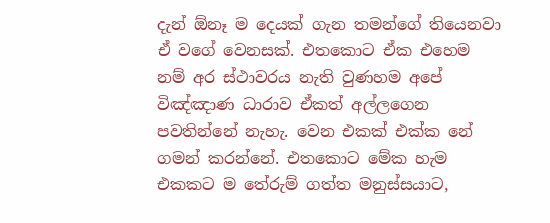දැන් ඕනෑ ම දෙයක් ගැන තමන්ගේ තියෙනවා ඒ වගේ වෙනසක්. එතකොට ඒක එහෙම නම් අර ස්ථාවරය නැති වුණහම අපේ විඤ්ඤාණ ධාරාව ඒකත් අල්ලගෙන පවතින්නේ නැහැ. වෙන එකක් එක්ක නේ ගමන් කරන්නේ. එතකොට මේක හැම එකකට ම තේරුම් ගත්ත මනුස්සයාට,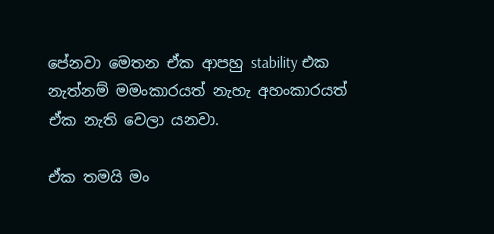පේනවා මෙතන ඒක ආපහු stability එක නැත්නම් මමංකාරයත් නැහැ අහංකාරයත් ඒක නැති වෙලා යනවා.

ඒක තමයි මං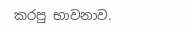කරපු භාවනාව.